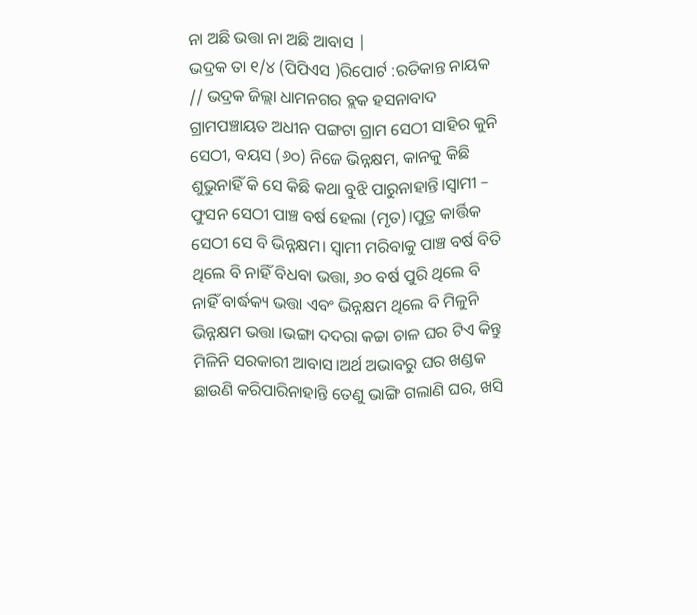ନା ଅଛି ଭତ୍ତା ନା ଅଛି ଆବାସ |
ଭଦ୍ରକ ତା ୧/୪ (ପିପିଏସ )ରିପୋର୍ଟ :ରତିକାନ୍ତ ନାୟକ // ଭଦ୍ରକ ଜିଲ୍ଲା ଧାମନଗର ବ୍ଲକ ହସନାବାଦ ଗ୍ରାମପଞ୍ଚାୟତ ଅଧୀନ ପଙ୍ଗଟା ଗ୍ରାମ ସେଠୀ ସାହିର କୁନି ସେଠୀ, ବୟସ (୬୦) ନିଜେ ଭିନ୍ନକ୍ଷମ, କାନକୁ କିଛି ଶୁଭୁନାହିଁ କି ସେ କିଛି କଥା ବୁଝି ପାରୁନାହାନ୍ତି।ସ୍ୱାମୀ – ଫୁସନ ସେଠୀ ପାଞ୍ଚ ବର୍ଷ ହେଲା (ମୃତ)।ପୁତ୍ର କାର୍ତ୍ତିକ ସେଠୀ ସେ ବି ଭିନ୍ନକ୍ଷମ। ସ୍ୱାମୀ ମରିବାକୁ ପାଞ୍ଚ ବର୍ଷ ବିତି ଥିଲେ ବି ନାହିଁ ବିଧବା ଭତ୍ତା, ୬୦ ବର୍ଷ ପୁରି ଥିଲେ ବି ନାହିଁ ବାର୍ଦ୍ଧକ୍ୟ ଭତ୍ତା ଏବଂ ଭିନ୍ନକ୍ଷମ ଥିଲେ ବି ମିଳୁନି ଭିନ୍ନକ୍ଷମ ଭତ୍ତା ।ଭଙ୍ଗା ଦଦରା କଚ୍ଚା ଚାଳ ଘର ଟିଏ କିନ୍ତୁ ମିଳିନି ସରକାରୀ ଆବାସ।ଅର୍ଥ ଅଭାବରୁ ଘର ଖଣ୍ଡକ ଛାଉଣି କରିପାରିନାହାନ୍ତି ତେଣୁ ଭାଙ୍ଗି ଗଲାଣି ଘର, ଖସି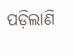ପଡ଼ିଲାଣି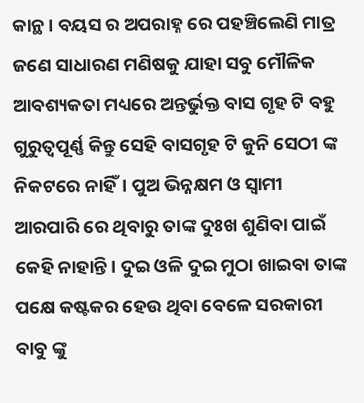କାନ୍ଥ। ବୟସ ର ଅପରାହ୍ନ ରେ ପହଞ୍ଚିଲେଣି ମାତ୍ର ଜଣେ ସାଧାରଣ ମଣିଷକୁ ଯାହା ସବୁ ମୌଳିକ ଆବଶ୍ୟକତା ମଧ୍ୟରେ ଅନ୍ତର୍ଭୁକ୍ତ ବାସ ଗୃହ ଟି ବହୁ ଗୁରୁତ୍ୱପୂର୍ଣ୍ଣ କିନ୍ତୁ ସେହି ବାସଗୃହ ଟି କୁନି ସେଠୀ ଙ୍କ ନିକଟରେ ନାହିଁ। ପୁଅ ଭିନ୍ନକ୍ଷମ ଓ ସ୍ବାମୀ ଆରପାରି ରେ ଥିବାରୁ ତାଙ୍କ ଦୁଃଖ ଶୁଣିବା ପାଇଁ କେହି ନାହାନ୍ତି। ଦୁଇ ଓଳି ଦୁଇ ମୁଠା ଖାଇବା ତାଙ୍କ ପକ୍ଷେ କଷ୍ଟକର ହେଉ ଥିବା ବେଳେ ସରକାରୀ ବାବୁ ଙ୍କୁ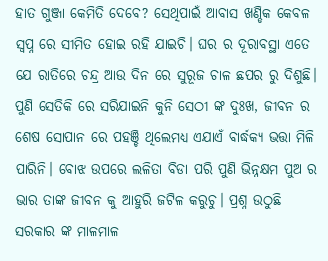ହାତ ଗୁଞ୍ଜା କେମିତି ଦେବେ? ସେଥିପାଇଁ ଆବାସ ଖଣ୍ଡିକ କେବଳ ସ୍ବପ୍ନ ରେ ସୀମିତ ହୋଇ ରହି ଯାଇଚି। ଘର ର ଦୂରାବସ୍ଥା ଏତେ ଯେ ରାତିରେ ଚନ୍ଦ୍ର ଆଉ ଦିନ ରେ ସୁରୂଜ ଚାଳ ଛପର ରୁ ଦିଶୁଛି। ପୁଣି ସେତିକି ରେ ସରିଯାଇନି କୁନି ସେଠୀ ଙ୍କ ଦୁଃଖ, ଜୀବନ ର ଶେଷ ସୋପାନ ରେ ପହଞ୍ଚି ଥିଲେମଧ୍ୟ ଏଯାଏଁ ବାର୍ଦ୍ଧକ୍ୟ ଭତ୍ତା ମିଳି ପାରିନି। ବୋଝ ଉପରେ ଲଳିତା ବିଡା ପରି ପୁଣି ଭିନ୍ନକ୍ଷମ ପୁଅ ର ଭାର ତାଙ୍କ ଜୀବନ କୁ ଆହୁରି ଜଟିଳ କରୁଚୁ। ପ୍ରଶ୍ନ ଉଠୁଛି ସରକାର ଙ୍କ ମାଳମାଳ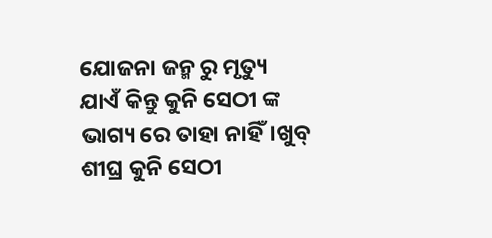ଯୋଜନା ଜନ୍ମ ରୁ ମୃତ୍ୟୁ ଯାଏଁ କିନ୍ତୁ କୁନି ସେଠୀ ଙ୍କ ଭାଗ୍ୟ ରେ ତାହା ନାହିଁ।ଖୁବ୍ ଶୀଘ୍ର କୁନି ସେଠୀ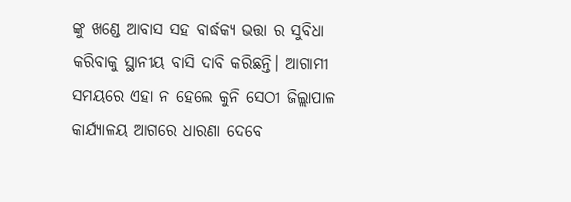ଙ୍କୁ ଖଣ୍ଡେ ଆବାସ ସହ ବାର୍ଦ୍ଧକ୍ୟ ଭତ୍ତା ର ସୁବିଧା କରିବାକୁ ସ୍ଥାନୀୟ ବାସି ଦାବି କରିଛନ୍ତି। ଆଗାମୀ ସମୟରେ ଏହା ନ ହେଲେ କୁନି ସେଠୀ ଜିଲ୍ଲାପାଳ କାର୍ଯ୍ୟାଳୟ ଆଗରେ ଧାରଣା ଦେବେ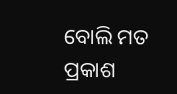ବୋଲି ମତ ପ୍ରକାଶ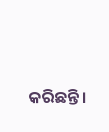କରିଛନ୍ତି।